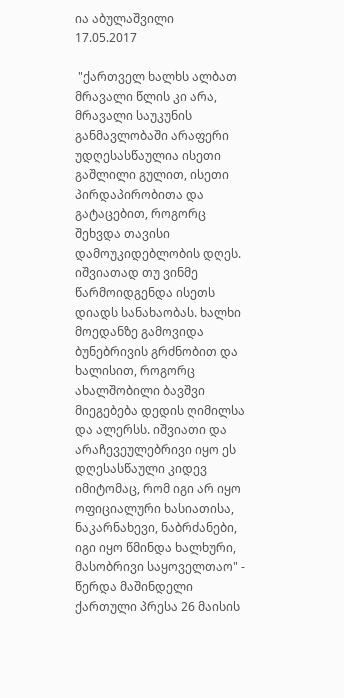ია აბულაშვილი
17.05.2017

 "ქართველ ხალხს ალბათ მრავალი წლის კი არა, მრავალი საუკუნის განმავლობაში არაფერი უდღესასწაულია ისეთი გაშლილი გულით, ისეთი პირდაპირობითა და გატაცებით, როგორც შეხვდა თავისი დამოუკიდებლობის დღეს. იშვიათად თუ ვინმე წარმოიდგენდა ისეთს დიადს სანახაობას. ხალხი მოედანზე გამოვიდა ბუნებრივის გრძნობით და ხალისით, როგორც ახალშობილი ბავშვი მიეგებება დედის ღიმილსა და ალერსს. იშვიათი და არაჩევეულებრივი იყო ეს დღესასწაული კიდევ იმიტომაც, რომ იგი არ იყო ოფიციალური ხასიათისა, ნაკარნახევი, ნაბრძანები, იგი იყო წმინდა ხალხური, მასობრივი საყოველთაო" - წერდა მაშინდელი ქართული პრესა 26 მაისის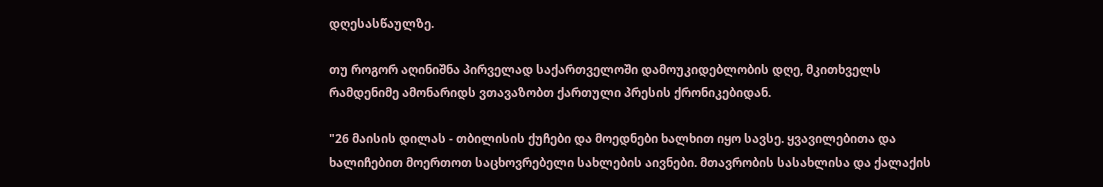დღესასწაულზე.

თუ როგორ აღინიშნა პირველად საქართველოში დამოუკიდებლობის დღე, მკითხველს რამდენიმე ამონარიდს ვთავაზობთ ქართული პრესის ქრონიკებიდან.

"26 მაისის დილას - თბილისის ქუჩები და მოედნები ხალხით იყო სავსე. ყვავილებითა და ხალიჩებით მოერთოთ საცხოვრებელი სახლების აივნები. მთავრობის სასახლისა და ქალაქის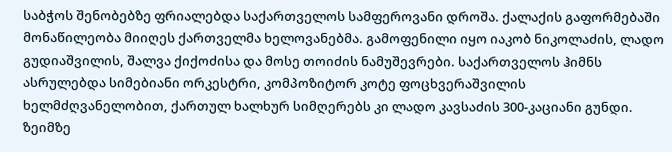საბჭოს შენობებზე ფრიალებდა საქართველოს სამფეროვანი დროშა. ქალაქის გაფორმებაში მონაწილეობა მიიღეს ქართველმა ხელოვანებმა. გამოფენილი იყო იაკობ ნიკოლაძის, ლადო გუდიაშვილის, შალვა ქიქოძისა და მოსე თოიძის ნამუშევრები. საქართველოს ჰიმნს ასრულებდა სიმებიანი ორკესტრი, კომპოზიტორ კოტე ფოცხვერაშვილის ხელმძღვანელობით, ქართულ ხალხურ სიმღერებს კი ლადო კავსაძის 300-კაციანი გუნდი. ზეიმზე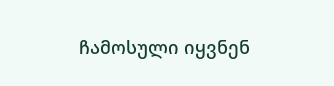ჩამოსული იყვნენ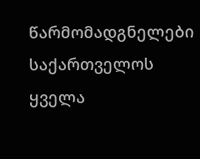წარმომადგნელები საქართველოს ყველა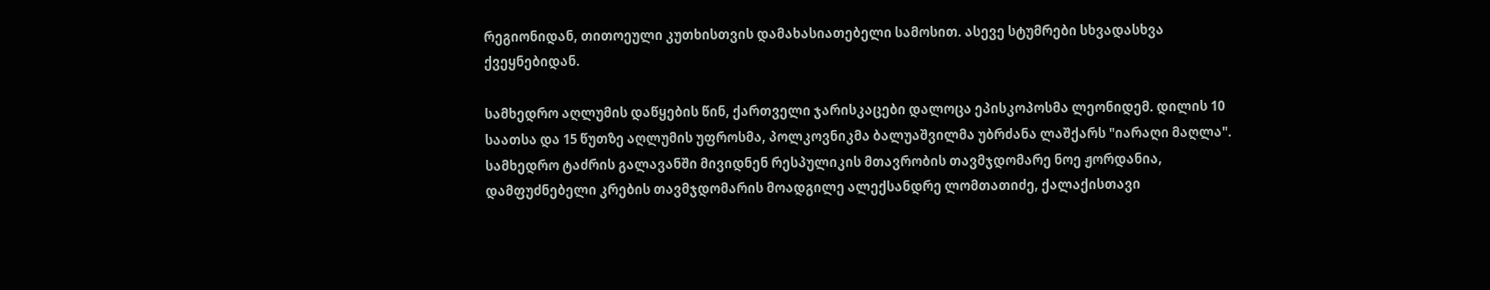რეგიონიდან, თითოეული კუთხისთვის დამახასიათებელი სამოსით. ასევე სტუმრები სხვადასხვა ქვეყნებიდან.

სამხედრო აღლუმის დაწყების წინ, ქართველი ჯარისკაცები დალოცა ეპისკოპოსმა ლეონიდემ. დილის 10 საათსა და 15 წუთზე აღლუმის უფროსმა, პოლკოვნიკმა ბალუაშვილმა უბრძანა ლაშქარს "იარაღი მაღლა". სამხედრო ტაძრის გალავანში მივიდნენ რესპულიკის მთავრობის თავმჯდომარე ნოე ჟორდანია, დამფუძნებელი კრების თავმჯდომარის მოადგილე ალექსანდრე ლომთათიძე, ქალაქისთავი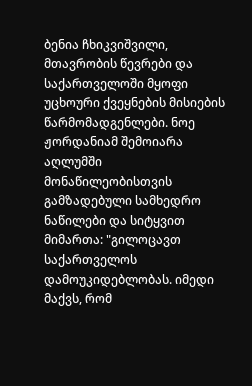ბენია ჩხიკვიშვილი, მთავრობის წევრები და საქართველოში მყოფი უცხოური ქვეყნების მისიების წარმომადგენლები. ნოე ჟორდანიამ შემოიარა აღლუმში მონაწილეობისთვის გამზადებული სამხედრო ნაწილები და სიტყვით მიმართა: "გილოცავთ საქართველოს დამოუკიდებლობას. იმედი მაქვს, რომ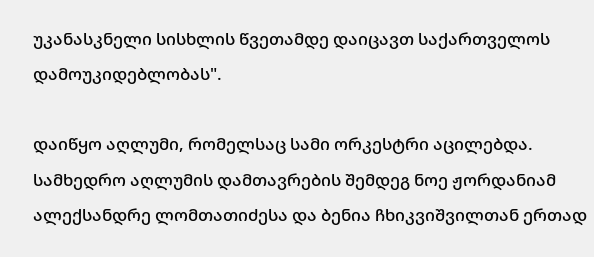უკანასკნელი სისხლის წვეთამდე დაიცავთ საქართველოს დამოუკიდებლობას".

დაიწყო აღლუმი, რომელსაც სამი ორკესტრი აცილებდა. სამხედრო აღლუმის დამთავრების შემდეგ ნოე ჟორდანიამ ალექსანდრე ლომთათიძესა და ბენია ჩხიკვიშვილთან ერთად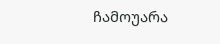ჩამოუარა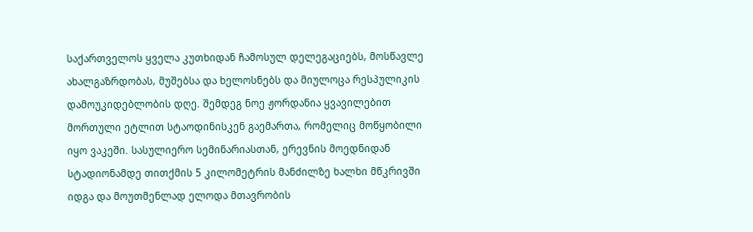საქართველოს ყველა კუთხიდან ჩამოსულ დელეგაციებს, მოსწავლე ახალგაზრდობას, მუშებსა და ხელოსნებს და მიულოცა რესპულიკის დამოუკიდებლობის დღე. შემდეგ ნოე ჟორდანია ყვავილებით მორთული ეტლით სტაოდინისკენ გაემართა, რომელიც მოწყობილი იყო ვაკეში. სასულიერო სემინარიასთან, ერევნის მოედნიდან სტადიონამდე თითქმის 5 კილომეტრის მანძილზე ხალხი მწკრივში იდგა და მოუთმენლად ელოდა მთავრობის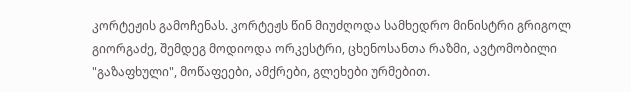კორტეჟის გამოჩენას. კორტეჟს წინ მიუძღოდა სამხედრო მინისტრი გრიგოლ გიორგაძე, შემდეგ მოდიოდა ორკესტრი, ცხენოსანთა რაზმი, ავტომობილი "გაზაფხული", მოწაფეები, ამქრები, გლეხები ურმებით.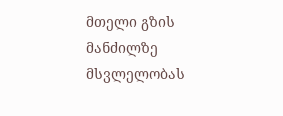მთელი გზის მანძილზე მსვლელობას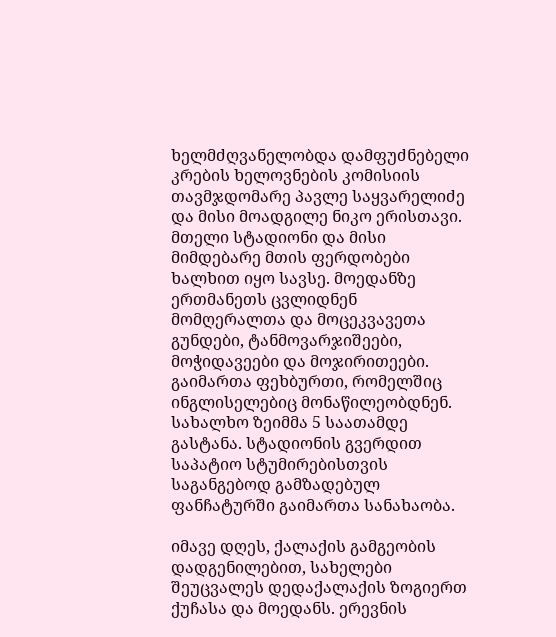ხელმძღვანელობდა დამფუძნებელი კრების ხელოვნების კომისიის თავმჯდომარე პავლე საყვარელიძე და მისი მოადგილე ნიკო ერისთავი. მთელი სტადიონი და მისი მიმდებარე მთის ფერდობები ხალხით იყო სავსე. მოედანზე ერთმანეთს ცვლიდნენ მომღერალთა და მოცეკვავეთა გუნდები, ტანმოვარჯიშეები, მოჭიდავეები და მოჯირითეები. გაიმართა ფეხბურთი, რომელშიც ინგლისელებიც მონაწილეობდნენ. სახალხო ზეიმმა 5 საათამდე გასტანა. სტადიონის გვერდით საპატიო სტუმირებისთვის საგანგებოდ გამზადებულ ფანჩატურში გაიმართა სანახაობა.

იმავე დღეს, ქალაქის გამგეობის დადგენილებით, სახელები შეუცვალეს დედაქალაქის ზოგიერთ ქუჩასა და მოედანს. ერევნის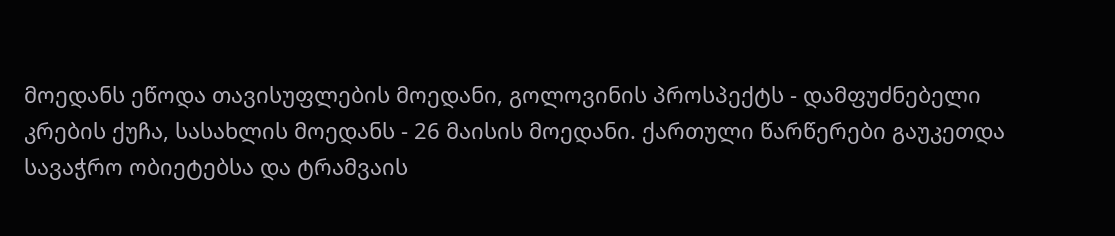მოედანს ეწოდა თავისუფლების მოედანი, გოლოვინის პროსპექტს - დამფუძნებელი კრების ქუჩა, სასახლის მოედანს - 26 მაისის მოედანი. ქართული წარწერები გაუკეთდა სავაჭრო ობიეტებსა და ტრამვაის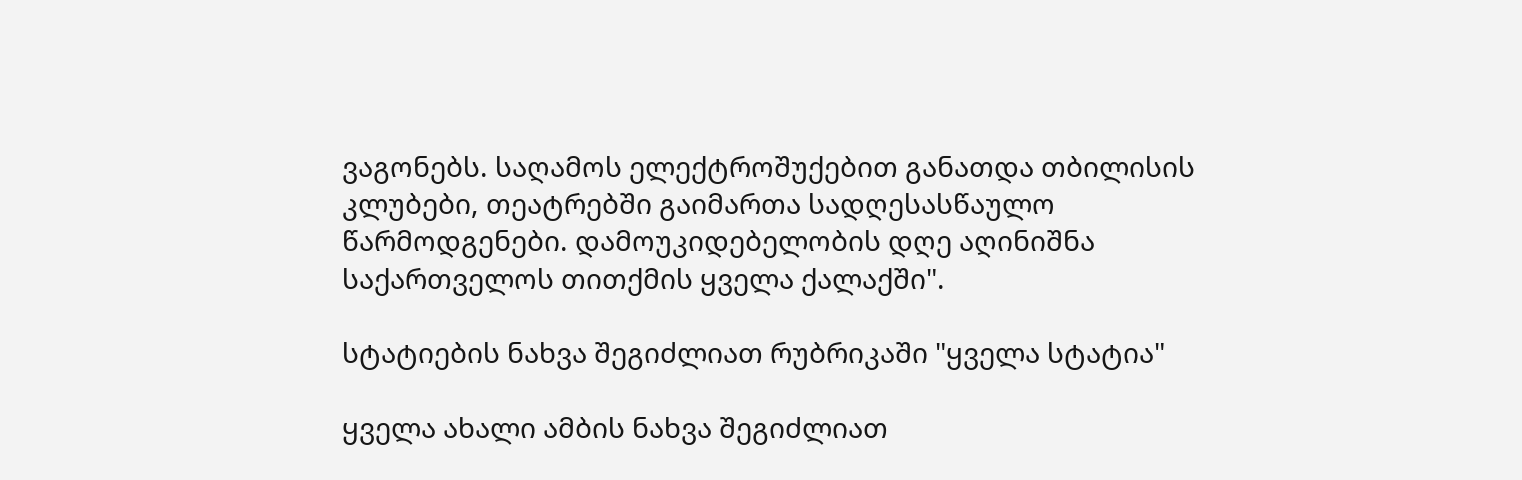ვაგონებს. საღამოს ელექტროშუქებით განათდა თბილისის კლუბები, თეატრებში გაიმართა სადღესასწაულო წარმოდგენები. დამოუკიდებელობის დღე აღინიშნა საქართველოს თითქმის ყველა ქალაქში".

სტატიების ნახვა შეგიძლიათ რუბრიკაში "ყველა სტატია"

ყველა ახალი ამბის ნახვა შეგიძლიათ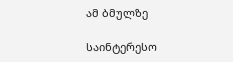ამ ბმულზე

საინტერესო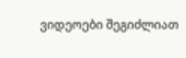ვიდეოები შეგიძლიათ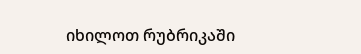იხილოთ რუბრიკაში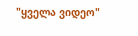"ყველა ვიდეო"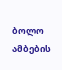ბოლო ამბების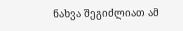ნახვა შეგიძლიათ ამ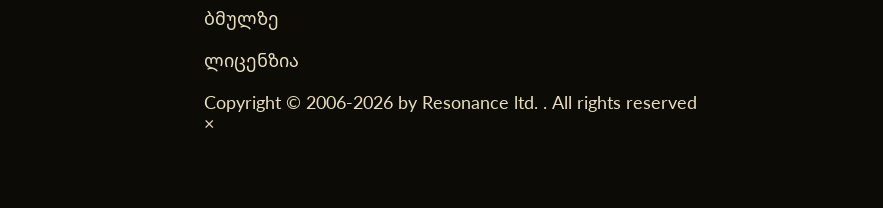ბმულზე

ლიცენზია

Copyright © 2006-2026 by Resonance ltd. . All rights reserved
×